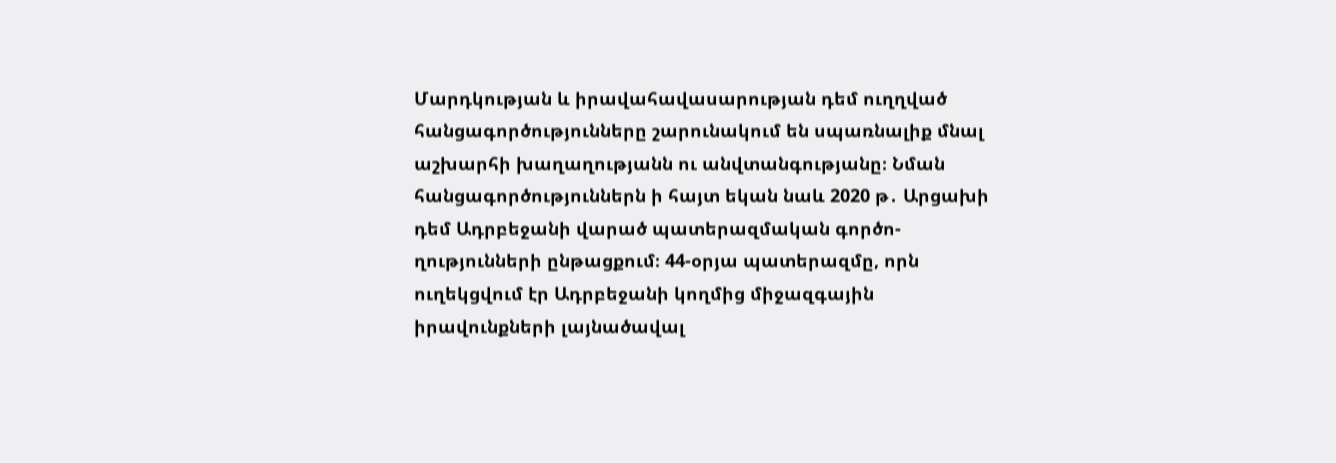Մարդկության և իրավահավասարության դեմ ուղղված հանցագործությունները շարունակում են սպառնալիք մնալ աշխարհի խաղաղությանն ու անվտանգությանը։ Նման հանցագործություններն ի հայտ եկան նաև 2020 թ․ Արցախի դեմ Ադրբեջանի վարած պատերազմական գործո-ղությունների ընթացքում։ 44-օրյա պատերազմը, որն ուղեկցվում էր Ադրբեջանի կողմից միջազգային իրավունքների լայնածավալ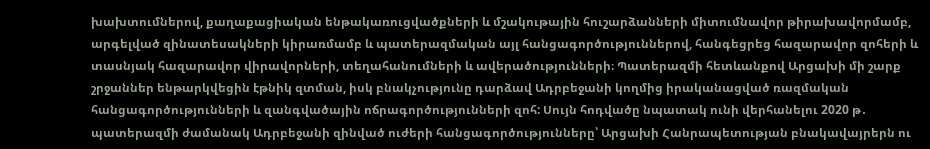խախտումներով, քաղաքացիական ենթակառուցվածքների և մշակութային հուշարձանների միտումնավոր թիրախավորմամբ, արգելված զինատեսակների կիրառմամբ և պատերազմական այլ հանցագործություններով, հանգեցրեց հազարավոր զոհերի և տասնյակ հազարավոր վիրավորների, տեղահանումների և ավերածությունների։ Պատերազմի հետևանքով Արցախի մի շարք շրջաններ ենթարկվեցին էթնիկ զտման, իսկ բնակչությունը դարձավ Ադրբեջանի կողմից իրականացված ռազմական հանցագործությունների և զանգվածային ոճրագործությունների զոհ: Սույն հոդվածը նպատակ ունի վերհանելու 2020 թ․ պատերազմի ժամանակ Ադրբեջանի զինված ուժերի հանցագործությունները՝ Արցախի Հանրապետության բնակավայրերն ու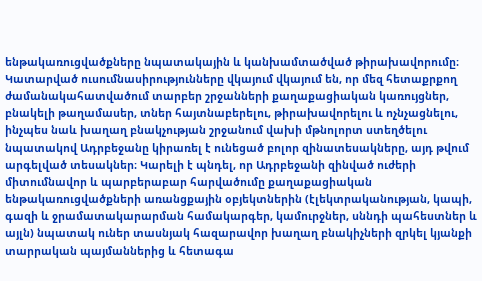ենթակառուցվածքները նպատակային և կանխամտածված թիրախավորումը։ Կատարված ուսումնասիրությունները վկայում վկայում են, որ մեզ հետաքրքող ժամանակահատվածում տարբեր շրջանների քաղաքացիական կառույցներ, բնակելի թաղամասեր, տներ հայտնաբերելու, թիրախավորելու և ոչնչացնելու, ինչպես նաև խաղաղ բնակչության շրջանում վախի մթնոլորտ ստեղծելու նպատակով Ադրբեջանը կիրառել է ունեցած բոլոր զինատեսակները, այդ թվում արգելված տեսակներ։ Կարելի է պնդել, որ Ադրբեջանի զինված ուժերի միտումնավոր և պարբերաբար հարվածումը քաղաքացիական ենթակառուցվածքների առանցքային օբյեկտներին (էլեկտրականության, կապի, գազի և ջրամատակարարման համակարգեր, կամուրջներ, սննդի պահեստներ և այլն) նպատակ ուներ տասնյակ հազարավոր խաղաղ բնակիչների զրկել կյանքի տարրական պայմաններից և հետագա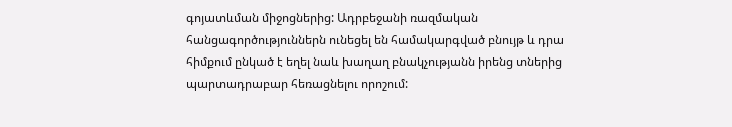գոյատևման միջոցներից: Ադրբեջանի ռազմական հանցագործություններն ունեցել են համակարգված բնույթ և դրա հիմքում ընկած է եղել նաև խաղաղ բնակչությանն իրենց տներից պարտադրաբար հեռացնելու որոշում: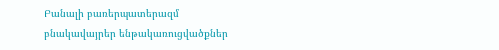Բանալի բառերպատերազմ բնակավայրեր ենթակառուցվածքներ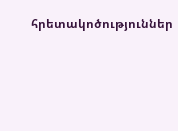հրետակոծություններ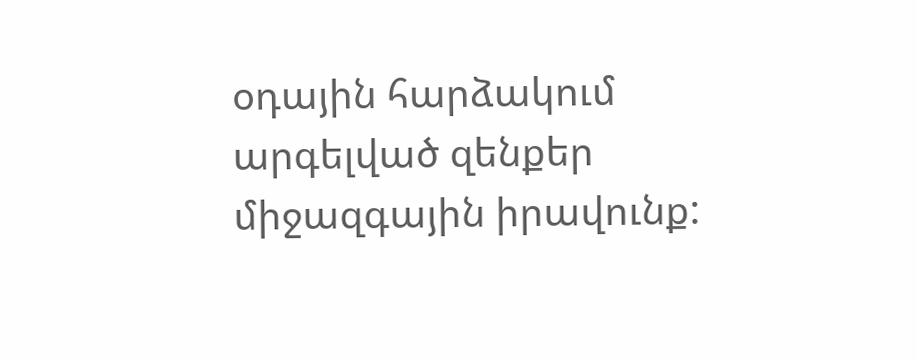օդային հարձակում արգելված զենքեր միջազգային իրավունք: